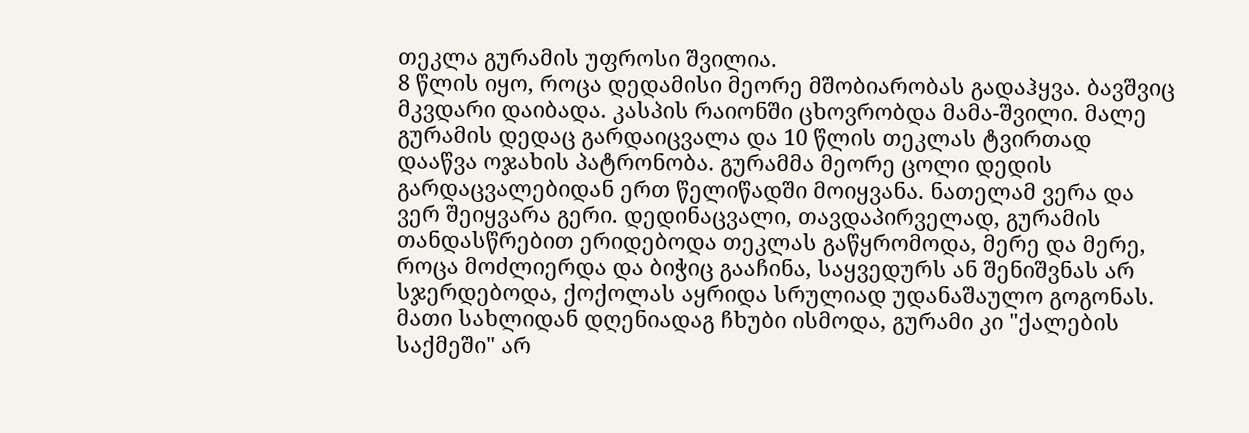თეკლა გურამის უფროსი შვილია.
8 წლის იყო, როცა დედამისი მეორე მშობიარობას გადაჰყვა. ბავშვიც მკვდარი დაიბადა. კასპის რაიონში ცხოვრობდა მამა-შვილი. მალე გურამის დედაც გარდაიცვალა და 10 წლის თეკლას ტვირთად დააწვა ოჯახის პატრონობა. გურამმა მეორე ცოლი დედის გარდაცვალებიდან ერთ წელიწადში მოიყვანა. ნათელამ ვერა და ვერ შეიყვარა გერი. დედინაცვალი, თავდაპირველად, გურამის თანდასწრებით ერიდებოდა თეკლას გაწყრომოდა, მერე და მერე, როცა მოძლიერდა და ბიჭიც გააჩინა, საყვედურს ან შენიშვნას არ სჯერდებოდა, ქოქოლას აყრიდა სრულიად უდანაშაულო გოგონას. მათი სახლიდან დღენიადაგ ჩხუბი ისმოდა, გურამი კი "ქალების საქმეში" არ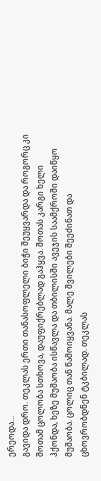ერეოდა...
გავიდა დრო. თეკლას ერთი თანასოფლელი ბიჭი შეუყვარდა და როგორც კი შოთამ ცოლობა სთხოვა, დაუფიქრებლად გაჰყვა. შოთას კარგი ხელი ჰქონდა, ხეზე მუშაობა ისწავლა და თბილისში ავეჯის საამქროში დაიწყო მუშაობა. ცოლიც თან წამოიყვანა. მალე შვილები შეეძინათ და ცხოვრობდნენ ტკბილად. თეკლას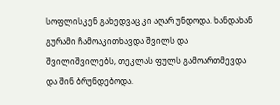სოფლისკენ გახედვაც კი აღარ უნდოდა. ხანდახან გურამი ჩამოაკითხავდა შვილს და შვილიშვილებს, თეკლას ფულს გამოართმევდა და შინ ბრუნდებოდა.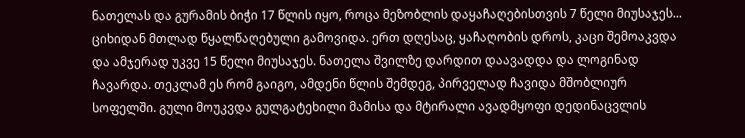ნათელას და გურამის ბიჭი 17 წლის იყო, როცა მეზობლის დაყაჩაღებისთვის 7 წელი მიუსაჯეს... ციხიდან მთლად წყალწაღებული გამოვიდა. ერთ დღესაც, ყაჩაღობის დროს, კაცი შემოაკვდა და ამჯერად უკვე 15 წელი მიუსაჯეს. ნათელა შვილზე დარდით დაავადდა და ლოგინად ჩავარდა. თეკლამ ეს რომ გაიგო, ამდენი წლის შემდეგ, პირველად ჩავიდა მშობლიურ სოფელში. გული მოუკვდა გულგატეხილი მამისა და მტირალი ავადმყოფი დედინაცვლის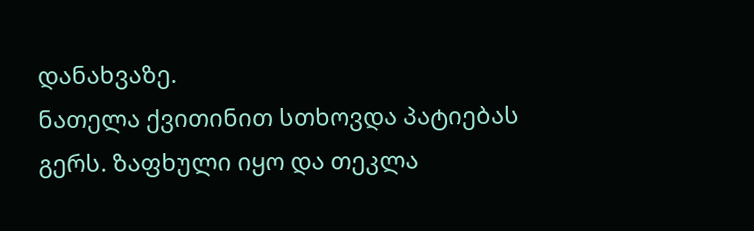დანახვაზე.
ნათელა ქვითინით სთხოვდა პატიებას გერს. ზაფხული იყო და თეკლა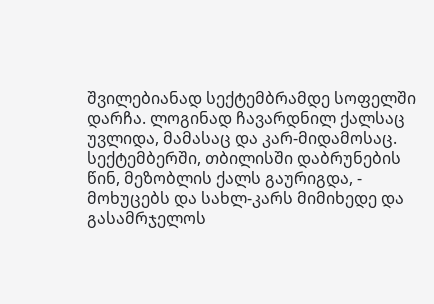შვილებიანად სექტემბრამდე სოფელში დარჩა. ლოგინად ჩავარდნილ ქალსაც უვლიდა, მამასაც და კარ-მიდამოსაც. სექტემბერში, თბილისში დაბრუნების წინ, მეზობლის ქალს გაურიგდა, - მოხუცებს და სახლ-კარს მიმიხედე და გასამრჯელოს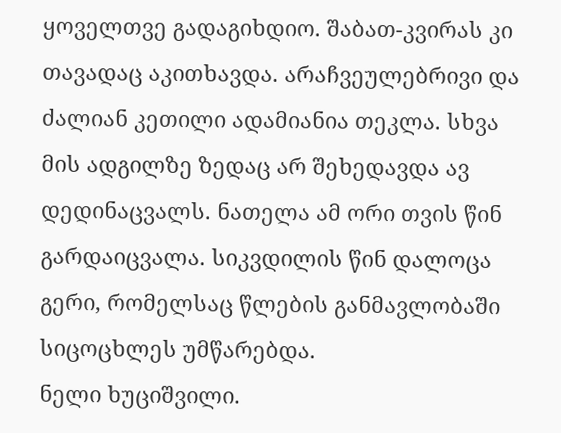ყოველთვე გადაგიხდიო. შაბათ-კვირას კი თავადაც აკითხავდა. არაჩვეულებრივი და ძალიან კეთილი ადამიანია თეკლა. სხვა მის ადგილზე ზედაც არ შეხედავდა ავ დედინაცვალს. ნათელა ამ ორი თვის წინ გარდაიცვალა. სიკვდილის წინ დალოცა გერი, რომელსაც წლების განმავლობაში სიცოცხლეს უმწარებდა.
ნელი ხუციშვილი.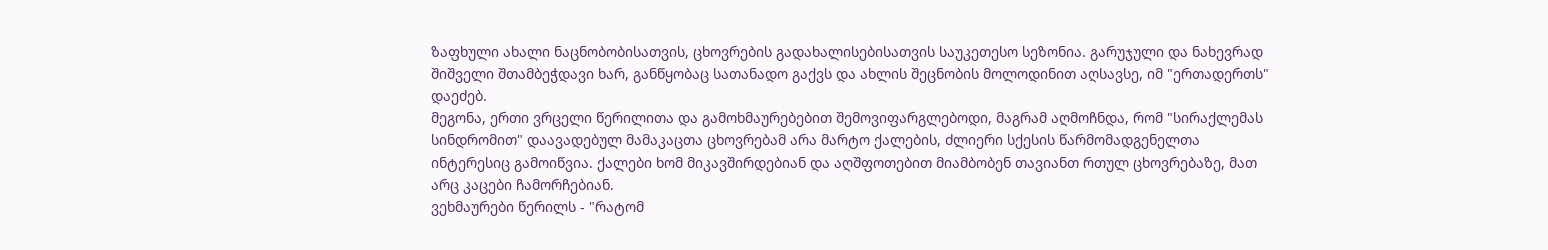ზაფხული ახალი ნაცნობობისათვის, ცხოვრების გადახალისებისათვის საუკეთესო სეზონია. გარუჯული და ნახევრად შიშველი შთამბეჭდავი ხარ, განწყობაც სათანადო გაქვს და ახლის შეცნობის მოლოდინით აღსავსე, იმ "ერთადერთს" დაეძებ.
მეგონა, ერთი ვრცელი წერილითა და გამოხმაურებებით შემოვიფარგლებოდი, მაგრამ აღმოჩნდა, რომ "სირაქლემას სინდრომით" დაავადებულ მამაკაცთა ცხოვრებამ არა მარტო ქალების, ძლიერი სქესის წარმომადგენელთა ინტერესიც გამოიწვია. ქალები ხომ მიკავშირდებიან და აღშფოთებით მიამბობენ თავიანთ რთულ ცხოვრებაზე, მათ არც კაცები ჩამორჩებიან.
ვეხმაურები წერილს - "რატომ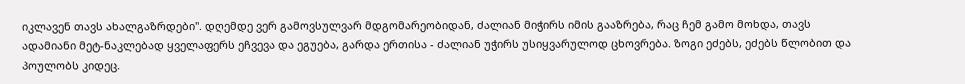იკლავენ თავს ახალგაზრდები". დღემდე ვერ გამოვსულვარ მდგომარეობიდან, ძალიან მიჭირს იმის გააზრება, რაც ჩემ გამო მოხდა, თავს
ადამიანი მეტ-ნაკლებად ყველაფერს ეჩვევა და ეგუება, გარდა ერთისა - ძალიან უჭირს უსიყვარულოდ ცხოვრება. ზოგი ეძებს, ეძებს წლობით და პოულობს კიდეც.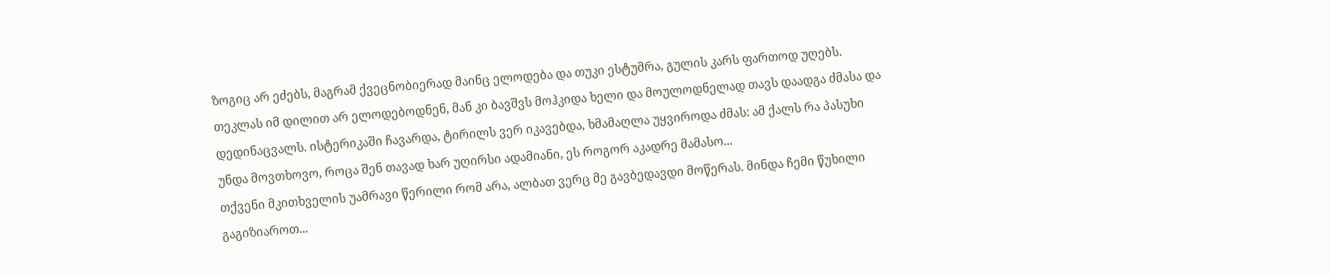ზოგიც არ ეძებს, მაგრამ ქვეცნობიერად მაინც ელოდება და თუკი ესტუმრა, გულის კარს ფართოდ უღებს.
თეკლას იმ დილით არ ელოდებოდნენ, მან კი ბავშვს მოჰკიდა ხელი და მოულოდნელად თავს დაადგა ძმასა და დედინაცვალს. ისტერიკაში ჩავარდა, ტირილს ვერ იკავებდა, ხმამაღლა უყვიროდა ძმას: ამ ქალს რა პასუხი უნდა მოვთხოვო, როცა შენ თავად ხარ უღირსი ადამიანი, ეს როგორ აკადრე მამასო...
თქვენი მკითხველის უამრავი წერილი რომ არა, ალბათ ვერც მე გავბედავდი მოწერას. მინდა ჩემი წუხილი გაგიზიაროთ...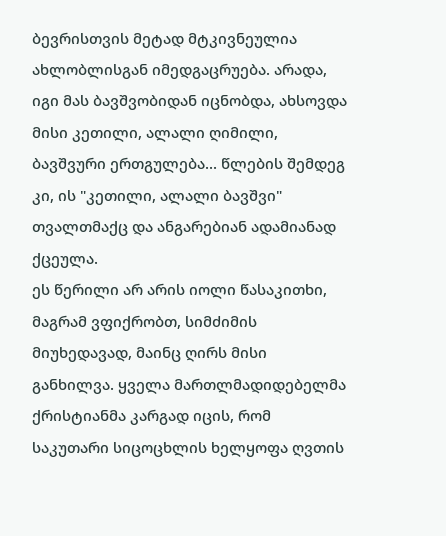ბევრისთვის მეტად მტკივნეულია ახლობლისგან იმედგაცრუება. არადა, იგი მას ბავშვობიდან იცნობდა, ახსოვდა მისი კეთილი, ალალი ღიმილი, ბავშვური ერთგულება... წლების შემდეგ კი, ის "კეთილი, ალალი ბავშვი" თვალთმაქც და ანგარებიან ადამიანად ქცეულა.
ეს წერილი არ არის იოლი წასაკითხი, მაგრამ ვფიქრობთ, სიმძიმის მიუხედავად, მაინც ღირს მისი განხილვა. ყველა მართლმადიდებელმა ქრისტიანმა კარგად იცის, რომ საკუთარი სიცოცხლის ხელყოფა ღვთის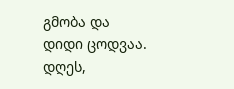გმობა და დიდი ცოდვაა. დღეს,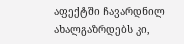აფექტში ჩავარდნილ ახალგაზრდებს კი,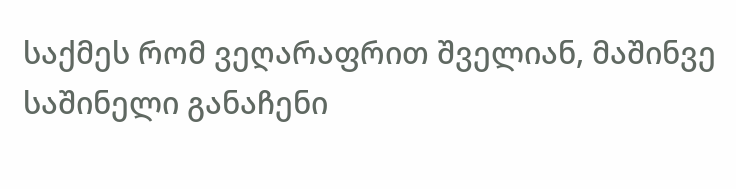საქმეს რომ ვეღარაფრით შველიან, მაშინვე საშინელი განაჩენი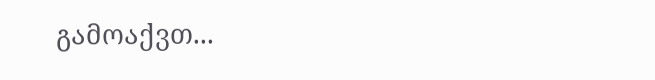გამოაქვთ...